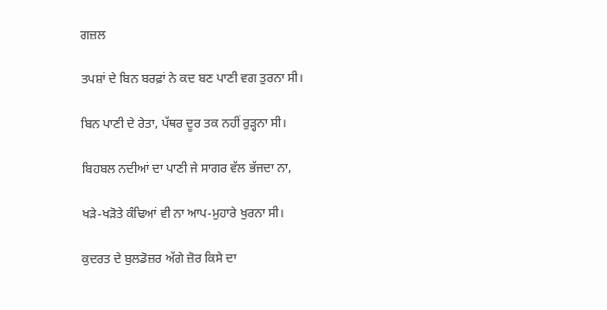ਗਜ਼ਲ

ਤਪਸ਼ਾਂ ਦੇ ਬਿਨ ਬਰਫ਼ਾਂ ਨੇ ਕਦ ਬਣ ਪਾਣੀ ਵਗ ਤੁਰਨਾ ਸੀ।

ਬਿਨ ਪਾਣੀ ਦੇ ਰੇਤਾ, ਪੱਥਰ ਦੂਰ ਤਕ ਨਹੀਂ ਰੁੜ੍ਹਨਾ ਸੀ।

ਬਿਹਬਲ ਨਦੀਆਂ ਦਾ ਪਾਣੀ ਜੇ ਸਾਗਰ ਵੱਲ ਭੱਜਦਾ ਨਾ,

ਖੜੇ-ਖੜੋਤੇ ਕੰਢਿਆਂ ਵੀ ਨਾ ਆਪ-ਮੁਹਾਰੇ ਖੁਰਨਾ ਸੀ।

ਕੁਦਰਤ ਦੇ ਬੁਲਡੋਜ਼ਰ ਅੱਗੇ ਜ਼ੋਰ ਕਿਸੇ ਦਾ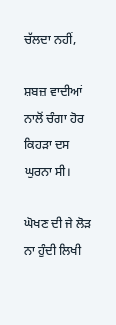ਚੱਲਦਾ ਨਹੀਂ,

ਸ਼ਬਜ਼ ਵਾਦੀਆਂ ਨਾਲੋਂ ਚੰਗਾ ਹੋਰ ਕਿਹੜਾ ਦਸ ਘੁਰਨਾ ਸੀ।

ਘੋਖਣ ਦੀ ਜੇ ਲੋੜ ਨਾ ਹੁੰਦੀ ਲਿਖੀ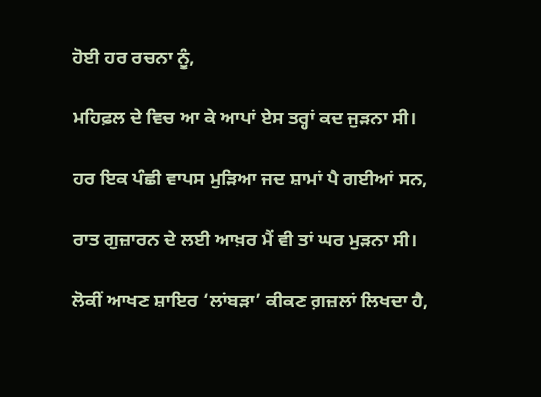ਹੋਈ ਹਰ ਰਚਨਾ ਨੂੰ,

ਮਹਿਫ਼ਲ ਦੇ ਵਿਚ ਆ ਕੇ ਆਪਾਂ ਏਸ ਤਰ੍ਹਾਂ ਕਦ ਜੁੜਨਾ ਸੀ।

ਹਰ ਇਕ ਪੰਛੀ ਵਾਪਸ ਮੁੜਿਆ ਜਦ ਸ਼ਾਮਾਂ ਪੈ ਗਈਆਂ ਸਨ,

ਰਾਤ ਗੁਜ਼ਾਰਨ ਦੇ ਲਈ ਆਖ਼ਰ ਮੈਂ ਵੀ ਤਾਂ ਘਰ ਮੁੜਨਾ ਸੀ।

ਲੋਕੀਂ ਆਖਣ ਸ਼ਾਇਰ ‘ਲਾਂਬੜਾ’ ਕੀਕਣ ਗ਼ਜ਼ਲਾਂ ਲਿਖਦਾ ਹੈ,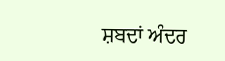ਸ਼ਬਦਾਂ ਅੰਦਰ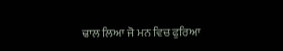ਢਾਲ ਲਿਆ ਜੋ ਮਨ ਵਿਚ ਫੁਰਿਆ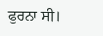ਫੁਰਨਾ ਸੀ।